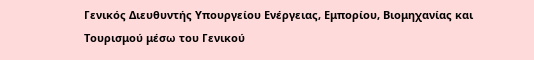Γενικός Διευθυντής Υπουργείου Ενέργειας, Εμπορίου, Βιομηχανίας και Τουρισμού μέσω του Γενικού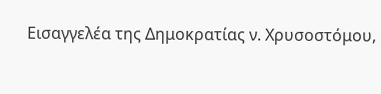Εισαγγελέα της Δημοκρατίας ν. Χρυσοστόμου,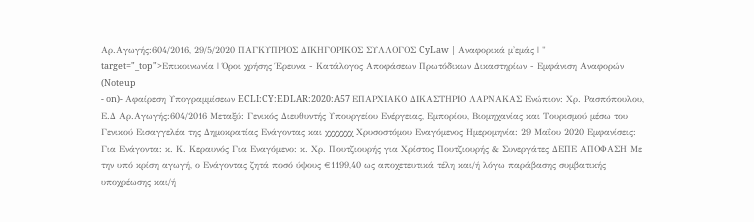Αρ.Αγωγής:604/2016, 29/5/2020 ΠΑΓΚΥΠΡΙΟΣ ΔΙΚΗΓΟΡΙΚΟΣ ΣΥΛΛΟΓΟΣ CyLaw | Αναφορικά μ'εμάς | " target="_top">Επικοινωνία | Όροι χρήσης Έρευνα - Κατάλογος Αποφάσεων Πρωτόδικων Δικαστηρίων - Εμφάνιση Αναφορών (Noteup
- on)- Αφαίρεση Υπογραμμίσεων ECLI:CY:EDLAR:2020:A57 ΕΠΑΡΧΙΑΚΟ ΔΙΚΑΣΤΗΡΙΟ ΛΑΡΝΑΚΑΣ Ενώπιον: Χρ. Ρασπόπουλου, Ε.Δ Αρ.Αγωγής:604/2016 Μεταξύ: Γενικός Διευθυντής Υπουργείου Ενέργειας, Εμπορίου, Βιομηχανίας και Τουρισμού μέσω του Γενικού Εισαγγελέα της Δημοκρατίας Ενάγοντας και χχχχχχχ Χρυσοστόμου Εναγόμενος Ημερομηνία: 29 Μαΐου 2020 Εμφανίσεις: Για Ενάγοντα: κ. Κ. Κεραυνός Για Εναγόμενο: κ. Χρ. Πουτζιουρής για Χρίστος Πουτζιουρής & Συνεργάτες ΔΕΠΕ ΑΠΟΦΑΣΗ Με την υπό κρίση αγωγή, ο Ενάγοντας ζητά ποσό ύψους €1199,40 ως αποχετευτικά τέλη και/ή λόγω παράβασης συμβατικής υποχρέωσης και/ή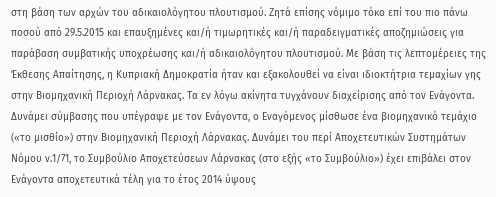στη βάση των αρχών του αδικαιολόγητου πλουτισμού. Ζητά επίσης νόμιμο τόκο επί του πιο πάνω ποσού από 29.5.2015 και επαυξημένες και/ή τιμωρητικές και/ή παραδειγματικές αποζημιώσεις για παράβαση συμβατικής υποχρέωσης και/ή αδικαιολόγητου πλουτισμού. Με βάση τις λεπτομέρειες της Έκθεσης Απαίτησης, η Κυπριακή Δημοκρατία ήταν και εξακολουθεί να είναι ιδιοκτήτρια τεμαχίων γης στην Βιομηχανική Περιοχή Λάρνακας. Τα εν λόγω ακίνητα τυγχάνουν διαχείρισης από τον Ενάγοντα. Δυνάμει σύμβασης που υπέγραψε με τον Ενάγοντα, ο Εναγόμενος μίσθωσε ένα βιομηχανικό τεμάχιο («το μισθίο») στην Βιομηχανική Περιοχή Λάρνακας. Δυνάμει του περί Αποχετευτικών Συστημάτων Νόμου ν.1/71, το Συμβούλιο Αποχετεύσεων Λάρνακας (στο εξής «το Συμβούλιο») έχει επιβάλει στον Ενάγοντα αποχετευτικά τέλη για το έτος 2014 ύψους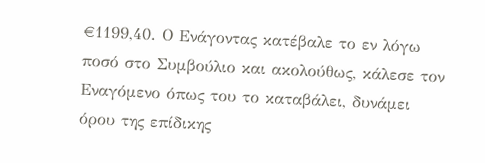€1199,40. Ο Ενάγοντας κατέβαλε το εν λόγω ποσό στο Συμβούλιο και ακολούθως, κάλεσε τον Εναγόμενο όπως του το καταβάλει, δυνάμει όρου της επίδικης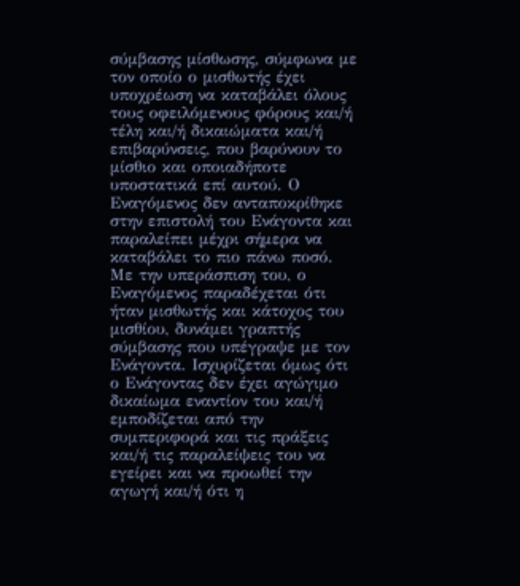σύμβασης μίσθωσης, σύμφωνα με τον οποίο ο μισθωτής έχει υποχρέωση να καταβάλει όλους τους οφειλόμενους φόρους και/ή τέλη και/ή δικαιώματα και/ή επιβαρύνσεις, που βαρύνουν το μίσθιο και οποιαδήποτε υποστατικά επί αυτού. Ο Εναγόμενος δεν ανταποκρίθηκε στην επιστολή του Ενάγοντα και παραλείπει μέχρι σήμερα να καταβάλει το πιο πάνω ποσό. Με την υπεράσπιση του, ο Εναγόμενος παραδέχεται ότι ήταν μισθωτής και κάτοχος του μισθίου, δυνάμει γραπτής σύμβασης που υπέγραψε με τον Ενάγοντα. Ισχυρίζεται όμως ότι ο Ενάγοντας δεν έχει αγώγιμο δικαίωμα εναντίον του και/ή εμποδίζεται από την συμπεριφορά και τις πράξεις και/ή τις παραλείψεις του να εγείρει και να προωθεί την αγωγή και/ή ότι η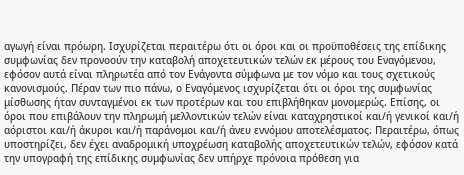αγωγή είναι πρόωρη. Ισχυρίζεται περαιτέρω ότι οι όροι και οι προϋποθέσεις της επίδικης συμφωνίας δεν προνοούν την καταβολή αποχετευτικών τελών εκ μέρους του Εναγόμενου, εφόσον αυτά είναι πληρωτέα από τον Ενάγοντα σύμφωνα με τον νόμο και τους σχετικούς κανονισμούς. Πέραν των πιο πάνω, ο Εναγόμενος ισχυρίζεται ότι οι όροι της συμφωνίας μίσθωσης ήταν συνταγμένοι εκ των προτέρων και του επιβλήθηκαν μονομερώς. Επίσης, οι όροι που επιβάλουν την πληρωμή μελλοντικών τελών είναι καταχρηστικοί και/ή γενικοί και/ή αόριστοι και/ή άκυροι και/ή παράνομοι και/ή άνευ εννόμου αποτελέσματος. Περαιτέρω, όπως υποστηρίζει, δεν έχει αναδρομική υποχρέωση καταβολής αποχετευτικών τελών, εφόσον κατά την υπογραφή της επίδικης συμφωνίας δεν υπήρχε πρόνοια πρόθεση για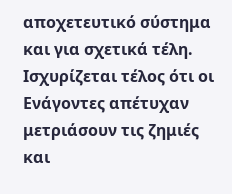αποχετευτικό σύστημα και για σχετικά τέλη. Ισχυρίζεται τέλος ότι οι Ενάγοντες απέτυχαν μετριάσουν τις ζημιές και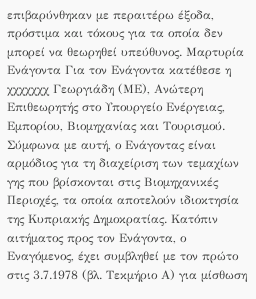επιβαρύνθηκαν με περαιτέρω έξοδα, πρόστιμα και τόκους για τα οποία δεν μπορεί να θεωρηθεί υπεύθυνος. Μαρτυρία Ενάγοντα Για τον Ενάγοντα κατέθεσε η χχχχχχχ Γεωργιάδη (ΜΕ), Ανώτερη Επιθεωρητής στο Υπουργείο Ενέργειας, Εμπορίου, Βιομηχανίας και Τουρισμού. Σύμφωνα με αυτή, ο Ενάγοντας είναι αρμόδιος για τη διαχείριση των τεμαχίων γης που βρίσκονται στις Βιομηχανικές Περιοχές, τα οποία αποτελούν ιδιοκτησία της Κυπριακής Δημοκρατίας. Κατόπιν αιτήματος προς τον Ενάγοντα, ο Εναγόμενος, έχει συμβληθεί με τον πρώτο στις 3.7.1978 (βλ. Τεκμήριο Α) για μίσθωση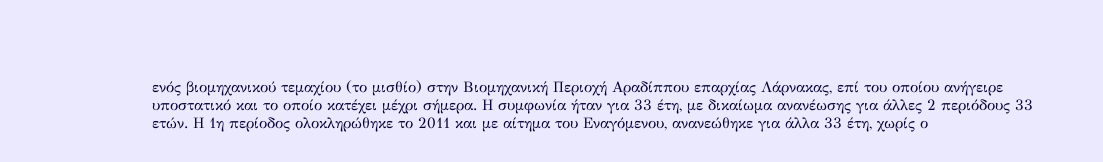ενός βιομηχανικού τεμαχίου (το μισθίο) στην Βιομηχανική Περιοχή Αραδίππου επαρχίας Λάρνακας, επί του οποίου ανήγειρε υποστατικό και το οποίο κατέχει μέχρι σήμερα. Η συμφωνία ήταν για 33 έτη, με δικαίωμα ανανέωσης για άλλες 2 περιόδους 33 ετών. Η 1η περίοδος ολοκληρώθηκε το 2011 και με αίτημα του Εναγόμενου, ανανεώθηκε για άλλα 33 έτη, χωρίς ο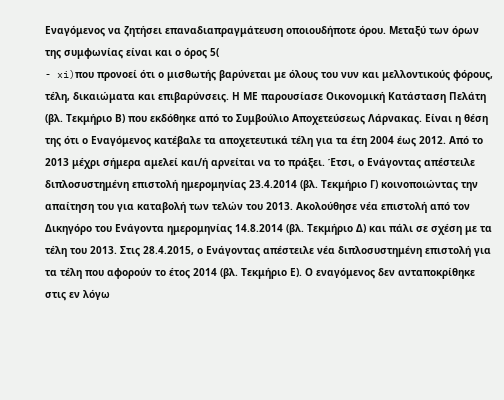Εναγόμενος να ζητήσει επαναδιαπραγμάτευση οποιουδήποτε όρου. Μεταξύ των όρων της συμφωνίας είναι και ο όρος 5(
- xi)που προνοεί ότι ο μισθωτής βαρύνεται με όλους του νυν και μελλοντικούς φόρους, τέλη, δικαιώματα και επιβαρύνσεις. Η ΜΕ παρουσίασε Οικονομική Κατάσταση Πελάτη (βλ. Τεκμήριο Β) που εκδόθηκε από το Συμβούλιο Αποχετεύσεως Λάρνακας. Είναι η θέση της ότι ο Εναγόμενος κατέβαλε τα αποχετευτικά τέλη για τα έτη 2004 έως 2012. Από το 2013 μέχρι σήμερα αμελεί και/ή αρνείται να το πράξει. Έτσι, ο Ενάγοντας απέστειλε διπλοσυστημένη επιστολή ημερομηνίας 23.4.2014 (βλ. Τεκμήριο Γ) κοινοποιώντας την απαίτηση του για καταβολή των τελών του 2013. Ακολούθησε νέα επιστολή από τον Δικηγόρο του Ενάγοντα ημερομηνίας 14.8.2014 (βλ. Τεκμήριο Δ) και πάλι σε σχέση με τα τέλη του 2013. Στις 28.4.2015, ο Ενάγοντας απέστειλε νέα διπλοσυστημένη επιστολή για τα τέλη που αφορούν το έτος 2014 (βλ. Τεκμήριο Ε). Ο εναγόμενος δεν ανταποκρίθηκε στις εν λόγω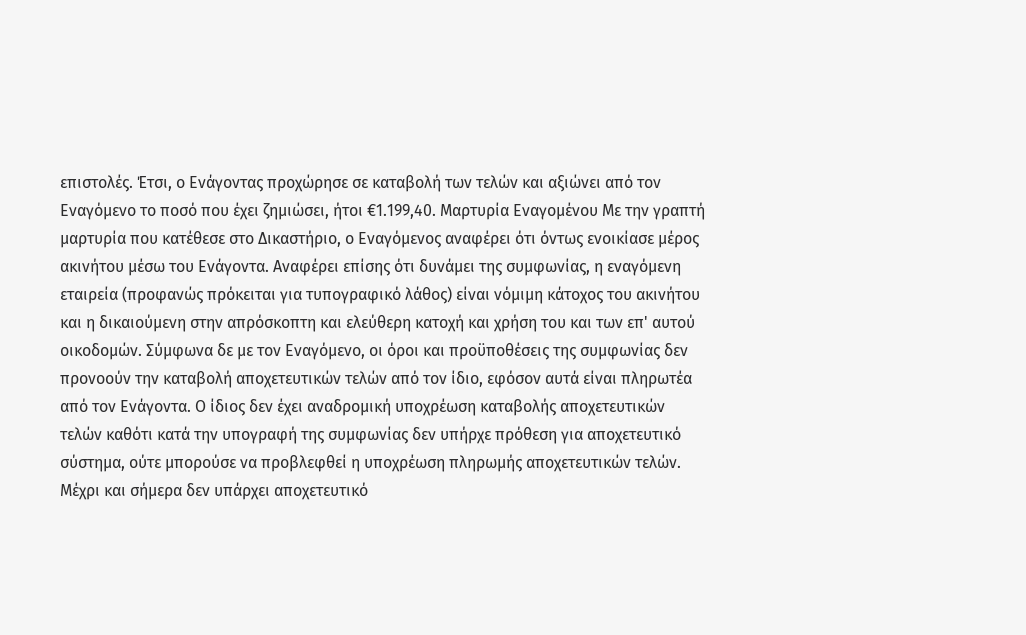επιστολές. Έτσι, ο Ενάγοντας προχώρησε σε καταβολή των τελών και αξιώνει από τον Εναγόμενο το ποσό που έχει ζημιώσει, ήτοι €1.199,40. Μαρτυρία Εναγομένου Με την γραπτή μαρτυρία που κατέθεσε στο Δικαστήριο, ο Εναγόμενος αναφέρει ότι όντως ενοικίασε μέρος ακινήτου μέσω του Ενάγοντα. Αναφέρει επίσης ότι δυνάμει της συμφωνίας, η εναγόμενη εταιρεία (προφανώς πρόκειται για τυπογραφικό λάθος) είναι νόμιμη κάτοχος του ακινήτου και η δικαιούμενη στην απρόσκοπτη και ελεύθερη κατοχή και χρήση του και των επ' αυτού οικοδομών. Σύμφωνα δε με τον Εναγόμενο, οι όροι και προϋποθέσεις της συμφωνίας δεν προνοούν την καταβολή αποχετευτικών τελών από τον ίδιο, εφόσον αυτά είναι πληρωτέα από τον Ενάγοντα. Ο ίδιος δεν έχει αναδρομική υποχρέωση καταβολής αποχετευτικών τελών καθότι κατά την υπογραφή της συμφωνίας δεν υπήρχε πρόθεση για αποχετευτικό σύστημα, ούτε μπορούσε να προβλεφθεί η υποχρέωση πληρωμής αποχετευτικών τελών. Μέχρι και σήμερα δεν υπάρχει αποχετευτικό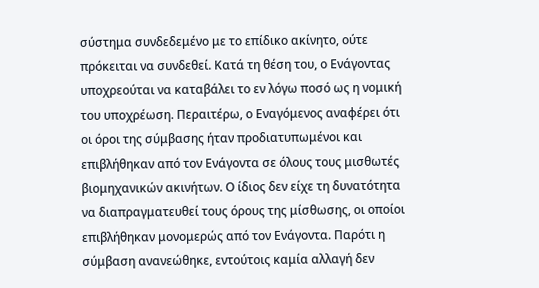σύστημα συνδεδεμένο με το επίδικο ακίνητο, ούτε πρόκειται να συνδεθεί. Κατά τη θέση του, ο Ενάγοντας υποχρεούται να καταβάλει το εν λόγω ποσό ως η νομική του υποχρέωση. Περαιτέρω, ο Εναγόμενος αναφέρει ότι οι όροι της σύμβασης ήταν προδιατυπωμένοι και επιβλήθηκαν από τον Ενάγοντα σε όλους τους μισθωτές βιομηχανικών ακινήτων. Ο ίδιος δεν είχε τη δυνατότητα να διαπραγματευθεί τους όρους της μίσθωσης, οι οποίοι επιβλήθηκαν μονομερώς από τον Ενάγοντα. Παρότι η σύμβαση ανανεώθηκε, εντούτοις καμία αλλαγή δεν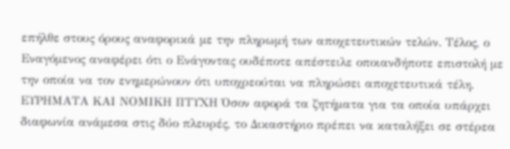επήλθε στους όρους αναφορικά με την πληρωμή των αποχετευτικών τελών. Τέλος, ο Εναγόμενος αναφέρει ότι ο Ενάγοντας ουδέποτε απέστειλε οποιανδήποτε επιστολή με την οποία να τον ενημερώνουν ότι υποχρεούται να πληρώσει αποχετευτικά τέλη. ΕΥΡΗΜΑΤΑ ΚΑΙ ΝΟΜΙΚΗ ΠΤΥΧΗ Όσον αφορά τα ζητήματα για τα οποία υπάρχει διαφωνία ανάμεσα στις δύο πλευρές, το Δικαστήριο πρέπει να καταλήξει σε στέρεα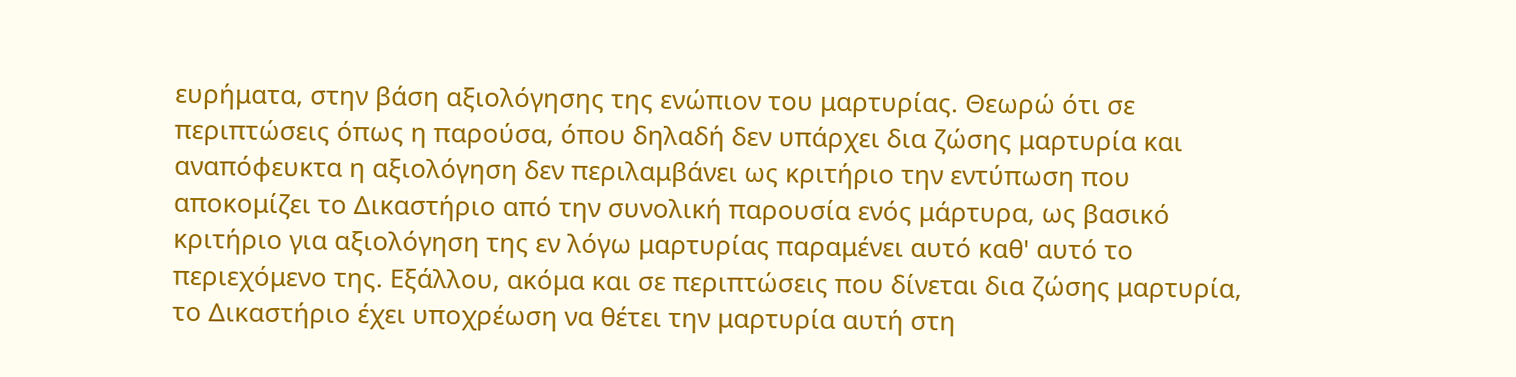ευρήματα, στην βάση αξιολόγησης της ενώπιον του μαρτυρίας. Θεωρώ ότι σε περιπτώσεις όπως η παρούσα, όπου δηλαδή δεν υπάρχει δια ζώσης μαρτυρία και αναπόφευκτα η αξιολόγηση δεν περιλαμβάνει ως κριτήριο την εντύπωση που αποκομίζει το Δικαστήριο από την συνολική παρουσία ενός μάρτυρα, ως βασικό κριτήριο για αξιολόγηση της εν λόγω μαρτυρίας παραμένει αυτό καθ' αυτό το περιεχόμενο της. Εξάλλου, ακόμα και σε περιπτώσεις που δίνεται δια ζώσης μαρτυρία, το Δικαστήριο έχει υποχρέωση να θέτει την μαρτυρία αυτή στη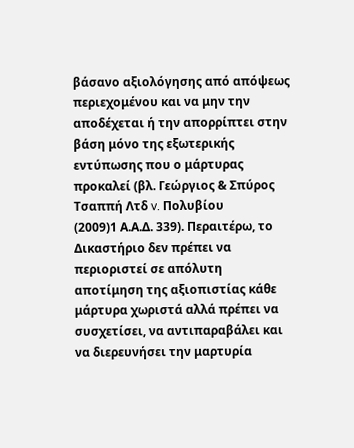βάσανο αξιολόγησης από απόψεως περιεχομένου και να μην την αποδέχεται ή την απορρίπτει στην βάση μόνο της εξωτερικής εντύπωσης που ο μάρτυρας προκαλεί (βλ. Γεώργιος & Σπύρος Τσαππή Λτδ v. Πολυβίου
(2009)1 Α.Α.Δ. 339). Περαιτέρω, το Δικαστήριο δεν πρέπει να περιοριστεί σε απόλυτη αποτίμηση της αξιοπιστίας κάθε μάρτυρα χωριστά αλλά πρέπει να συσχετίσει, να αντιπαραβάλει και να διερευνήσει την μαρτυρία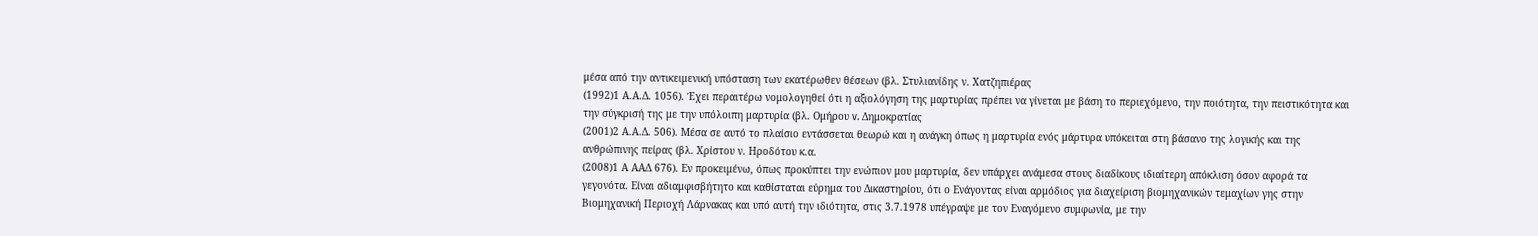μέσα από την αντικειμενική υπόσταση των εκατέρωθεν θέσεων (βλ. Στυλιανίδης ν. Χατζηπιέρας
(1992)1 Α.Α.Δ. 1056). Έχει περαιτέρω νομολογηθεί ότι η αξιολόγηση της μαρτυρίας πρέπει να γίνεται με βάση το περιεχόμενο, την ποιότητα, την πειστικότητα και την σύγκρισή της με την υπόλοιπη μαρτυρία (βλ. Ομήρου v. Δημοκρατίας
(2001)2 Α.Α.Δ. 506). Μέσα σε αυτό το πλαίσιο εντάσσεται θεωρώ και η ανάγκη όπως η μαρτυρία ενός μάρτυρα υπόκειται στη βάσανο της λογικής και της ανθρώπινης πείρας (βλ. Χρίστου ν. Ηροδότου κ.α.
(2008)1 Α ΑΑΔ 676). Εν προκειμένω, όπως προκύπτει την ενώπιον μου μαρτυρία, δεν υπάρχει ανάμεσα στους διαδίκους ιδιαίτερη απόκλιση όσον αφορά τα γεγονότα. Είναι αδιαμφισβήτητο και καθίσταται εύρημα του Δικαστηρίου, ότι ο Ενάγοντας είναι αρμόδιος για διαχείριση βιομηχανικών τεμαχίων γης στην Βιομηχανική Περιοχή Λάρνακας και υπό αυτή την ιδιότητα, στις 3.7.1978 υπέγραψε με τον Εναγόμενο συμφωνία, με την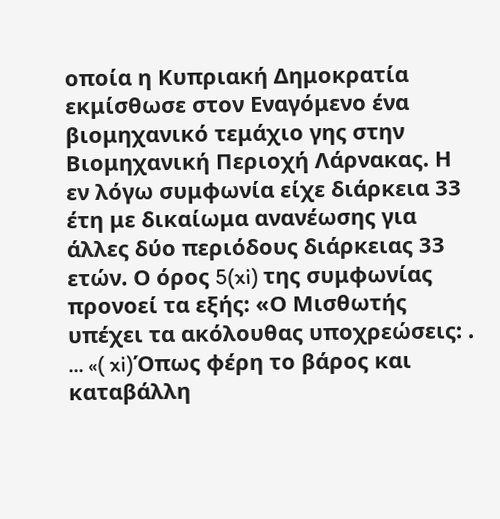οποία η Κυπριακή Δημοκρατία εκμίσθωσε στον Εναγόμενο ένα βιομηχανικό τεμάχιο γης στην Βιομηχανική Περιοχή Λάρνακας. Η εν λόγω συμφωνία είχε διάρκεια 33 έτη με δικαίωμα ανανέωσης για άλλες δύο περιόδους διάρκειας 33 ετών. Ο όρος 5(xi) της συμφωνίας προνοεί τα εξής: «Ο Μισθωτής υπέχει τα ακόλουθας υποχρεώσεις: . ... «( xi)Όπως φέρη το βάρος και καταβάλλη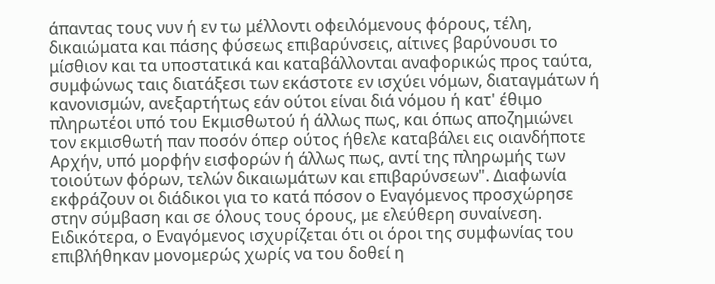άπαντας τους νυν ή εν τω μέλλοντι οφειλόμενους φόρους, τέλη, δικαιώματα και πάσης φύσεως επιβαρύνσεις, αίτινες βαρύνουσι το μίσθιον και τα υποστατικά και καταβάλλονται αναφορικώς προς ταύτα, συμφώνως ταις διατάξεσι των εκάστοτε εν ισχύει νόμων, διαταγμάτων ή κανονισμών, ανεξαρτήτως εάν ούτοι είναι διά νόμου ή κατ' έθιμο πληρωτέοι υπό του Εκμισθωτού ή άλλως πως, και όπως αποζημιώνει τον εκμισθωτή παν ποσόν όπερ ούτος ήθελε καταβάλει εις οιανδήποτε Αρχήν, υπό μορφήν εισφορών ή άλλως πως, αντί της πληρωμής των τοιούτων φόρων, τελών δικαιωμάτων και επιβαρύνσεων". Διαφωνία εκφράζουν οι διάδικοι για το κατά πόσον ο Εναγόμενος προσχώρησε στην σύμβαση και σε όλους τους όρους, με ελεύθερη συναίνεση. Ειδικότερα, ο Εναγόμενος ισχυρίζεται ότι οι όροι της συμφωνίας του επιβλήθηκαν μονομερώς χωρίς να του δοθεί η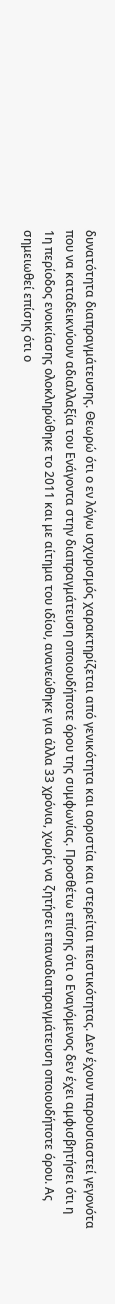δυνατότητα διαπραγμάτευσης. Θεωρώ ότι ο εν λόγω ισχυρισμός χαρακτηρίζεται από γενικότητα και αοριστία και στερείται πειστικότητας. Δεν έχουν παρουσιαστεί γεγονότα που να καταδεικνύουν αδιαλλαξία του Ενάγοντα στην διαπραγμάτευση οποιουδήποτε όρου της συμφωνίας. Προσθέτω επίσης ότι ο Εναγόμενος δεν έχει αμφισβητήσει ότι η 1η περίοδος ενοικίασης ολοκληρώθηκε το 2011 και με αίτημα του ιδίου, ανανεώθηκε για άλλα 33 χρόνια, χωρίς να ζητήσει επαναδιαπραγμάτευση οποιουδήποτε όρου. Ας σημειωθεί επίσης ότι ο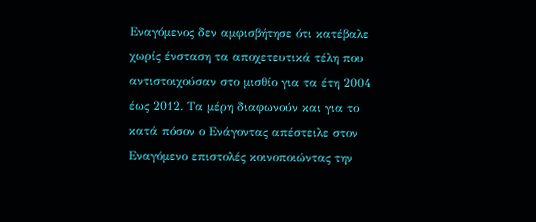Εναγόμενος δεν αμφισβήτησε ότι κατέβαλε χωρίς ένσταση τα αποχετευτικά τέλη που αντιστοιχούσαν στο μισθίο για τα έτη 2004 έως 2012. Τα μέρη διαφωνούν και για το κατά πόσον ο Ενάγοντας απέστειλε στον Εναγόμενο επιστολές κοινοποιώντας την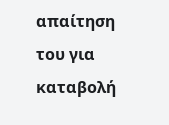απαίτηση του για καταβολή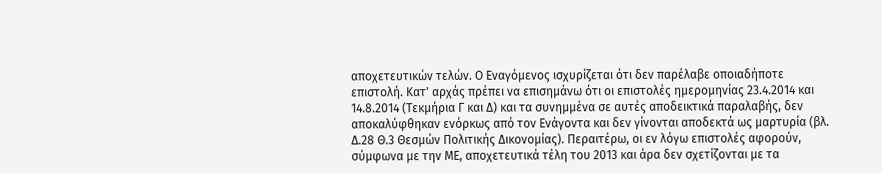αποχετευτικών τελών. Ο Εναγόμενος ισχυρίζεται ότι δεν παρέλαβε οποιαδήποτε επιστολή. Κατ' αρχάς πρέπει να επισημάνω ότι οι επιστολές ημερομηνίας 23.4.2014 και 14.8.2014 (Τεκμήρια Γ και Δ) και τα συνημμένα σε αυτές αποδεικτικά παραλαβής, δεν αποκαλύφθηκαν ενόρκως από τον Ενάγοντα και δεν γίνονται αποδεκτά ως μαρτυρία (βλ. Δ.28 Θ.3 Θεσμών Πολιτικής Δικονομίας). Περαιτέρω, οι εν λόγω επιστολές αφορούν, σύμφωνα με την ΜΕ, αποχετευτικά τέλη του 2013 και άρα δεν σχετίζονται με τα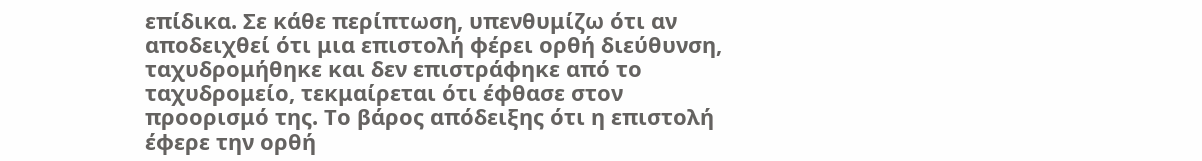επίδικα. Σε κάθε περίπτωση, υπενθυμίζω ότι αν αποδειχθεί ότι μια επιστολή φέρει ορθή διεύθυνση, ταχυδρομήθηκε και δεν επιστράφηκε από το ταχυδρομείο, τεκμαίρεται ότι έφθασε στον προορισμό της. Το βάρος απόδειξης ότι η επιστολή έφερε την ορθή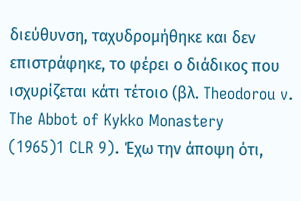διεύθυνση, ταχυδρομήθηκε και δεν επιστράφηκε, το φέρει ο διάδικος που ισχυρίζεται κάτι τέτοιο (βλ. Theodorou v. The Abbot of Kykko Monastery
(1965)1 CLR 9). Έχω την άποψη ότι,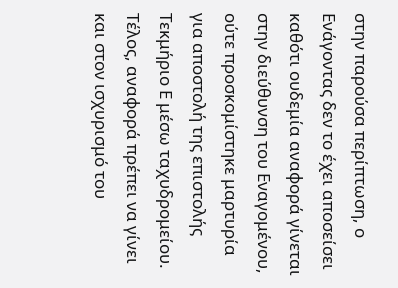στην παρούσα περίπτωση, ο Ενάγοντας δεν το έχει αποσείσει καθότι ουδεμία αναφορά γίνεται στην διεύθυνση του Εναγομένου, ούτε προσκομίστηκε μαρτυρία για αποστολή της επιστολής Τεκμήριο Ε μέσω ταχυδρομείου. Τέλος, αναφορά πρέπει να γίνει και στον ισχυρισμό του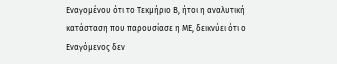Εναγομένου ότι το Τεκμήριο Β, ήτοι η αναλυτική κατάσταση που παρουσίασε η ΜΕ, δεικνύει ότι ο Εναγόμενος δεν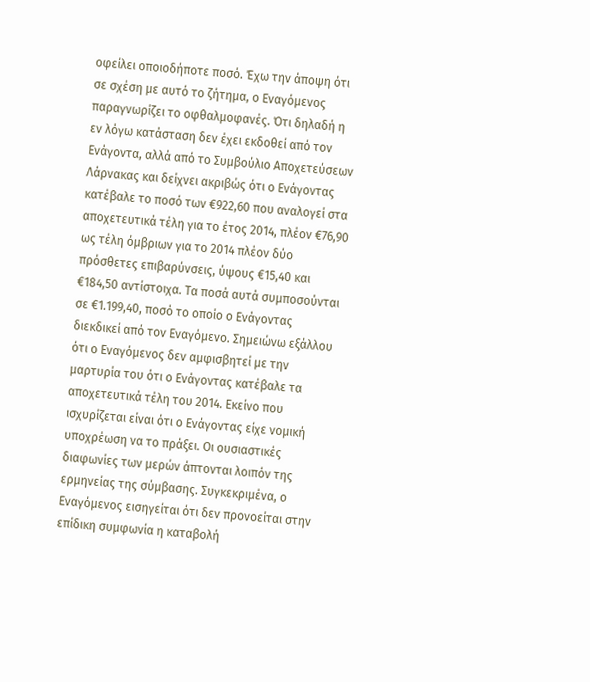οφείλει οποιοδήποτε ποσό. Έχω την άποψη ότι σε σχέση με αυτό το ζήτημα, ο Εναγόμενος παραγνωρίζει το οφθαλμοφανές. Ότι δηλαδή η εν λόγω κατάσταση δεν έχει εκδοθεί από τον Ενάγοντα, αλλά από το Συμβούλιο Αποχετεύσεων Λάρνακας και δείχνει ακριβώς ότι ο Ενάγοντας κατέβαλε το ποσό των €922,60 που αναλογεί στα αποχετευτικά τέλη για το έτος 2014, πλέον €76,90 ως τέλη όμβριων για το 2014 πλέον δύο πρόσθετες επιβαρύνσεις, ύψους €15,40 και €184,50 αντίστοιχα. Τα ποσά αυτά συμποσούνται σε €1.199,40, ποσό το οποίο ο Ενάγοντας διεκδικεί από τον Εναγόμενο. Σημειώνω εξάλλου ότι ο Εναγόμενος δεν αμφισβητεί με την μαρτυρία του ότι ο Ενάγοντας κατέβαλε τα αποχετευτικά τέλη του 2014. Εκείνο που ισχυρίζεται είναι ότι ο Ενάγοντας είχε νομική υποχρέωση να το πράξει. Οι ουσιαστικές διαφωνίες των μερών άπτονται λοιπόν της ερμηνείας της σύμβασης. Συγκεκριμένα, ο Εναγόμενος εισηγείται ότι δεν προνοείται στην επίδικη συμφωνία η καταβολή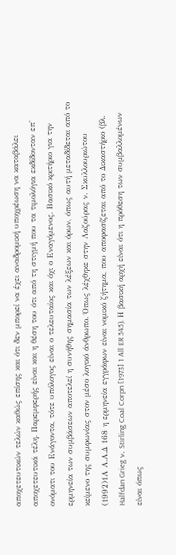αποχετευτικών τελών καθώς επίσης και ότι δεν μπορεί να έχει αναδρομική υποχρέωση να καταβάλει αποχετευτικά τέλη. Παρεμφερής είναι και η θέση του ότι από τη στιγμή που τα τιμολόγια εκδίδονταν επ' ονόματι του Ενάγοντα, τότε υπόλογος είναι ο τελευταίος και όχι ο Εναγόμενος. Βασικό κριτήριο για την ερμηνεία των συμβάσεων αποτελεί η συνήθης σημασία των λέξεων και όρων, όπως αυτή μεταδίδεται από το κείμενο της συμφωνίας στον μέσο λογικό άνθρωπο. Όπως λέχθηκε στην Λαζούρας ν. Σκυλλουριώτου
(1992)1Α Α.Α.Δ 168 η ερμηνεία εγγράφων είναι νομικό ζήτημα, που αποφασίζεται από το Δικαστήριο (βλ. Halfdan Grieg ν. Stirling Coal Corpn [1973] 1 All ER 545). Η βασική αρχή είναι ότι η πρόθεση των συμβαλλομένων είναι όπως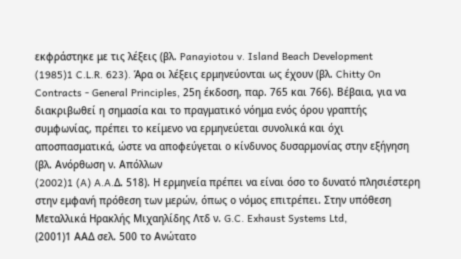εκφράστηκε με τις λέξεις (βλ. Panayiotou v. Island Beach Development
(1985)1 C.L.R. 623). Άρα οι λέξεις ερμηνεύονται ως έχουν (βλ. Chitty On Contracts - General Principles, 25η έκδοση, παρ. 765 και 766). Βέβαια, για να διακριβωθεί η σημασία και το πραγματικό νόημα ενός όρου γραπτής συμφωνίας, πρέπει το κείμενο να ερμηνεύεται συνολικά και όχι αποσπασματικά, ώστε να αποφεύγεται ο κίνδυνος δυσαρμονίας στην εξήγηση (βλ. Ανόρθωση ν. Απόλλων
(2002)1 (A) A.A.Δ. 518). Η ερμηνεία πρέπει να είναι όσο το δυνατό πλησιέστερη στην εμφανή πρόθεση των μερών, όπως ο νόμος επιτρέπει. Στην υπόθεση Μεταλλικά Ηρακλής Μιχαηλίδης Λτδ ν. G.C. Exhaust Systems Ltd,
(2001)1 ΑΑΔ σελ. 500 το Ανώτατο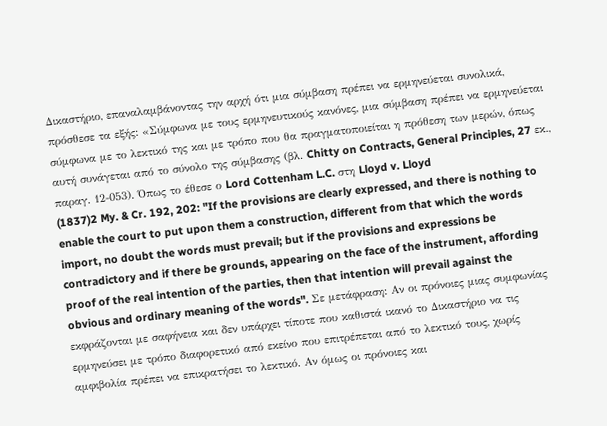Δικαστήριο, επαναλαμβάνοντας την αρχή ότι μια σύμβαση πρέπει να ερμηνεύεται συνολικά, πρόσθεσε τα εξής: «Σύμφωνα με τους ερμηνευτικούς κανόνες, μια σύμβαση πρέπει να ερμηνεύεται σύμφωνα με το λεκτικό της και με τρόπο που θα πραγματοποιείται η πρόθεση των μερών, όπως αυτή συνάγεται από το σύνολο της σύμβασης (βλ. Chitty on Contracts, General Principles, 27 εκ., παραγ. 12-053). Όπως το έθεσε ο Lord Cottenham L.C. στη Lloyd v. Lloyd
(1837)2 My. & Cr. 192, 202: "If the provisions are clearly expressed, and there is nothing to enable the court to put upon them a construction, different from that which the words import, no doubt the words must prevail; but if the provisions and expressions be contradictory and if there be grounds, appearing on the face of the instrument, affording proof of the real intention of the parties, then that intention will prevail against the obvious and ordinary meaning of the words". Σε μετάφραση: Αν οι πρόνοιες μιας συμφωνίας εκφράζονται με σαφήνεια και δεν υπάρχει τίποτε που καθιστά ικανό το Δικαστήριο να τις ερμηνεύσει με τρόπο διαφορετικό από εκείνο που επιτρέπεται από το λεκτικό τους, χωρίς αμφιβολία πρέπει να επικρατήσει το λεκτικό. Αν όμως οι πρόνοιες και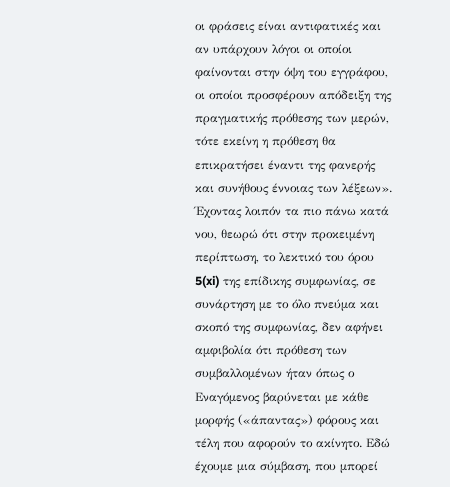οι φράσεις είναι αντιφατικές και αν υπάρχουν λόγοι οι οποίοι φαίνονται στην όψη του εγγράφου, οι οποίοι προσφέρουν απόδειξη της πραγματικής πρόθεσης των μερών, τότε εκείνη η πρόθεση θα επικρατήσει έναντι της φανερής και συνήθους έννοιας των λέξεων». Έχοντας λοιπόν τα πιο πάνω κατά νου, θεωρώ ότι στην προκειμένη περίπτωση, το λεκτικό του όρου 5(xi) της επίδικης συμφωνίας, σε συνάρτηση με το όλο πνεύμα και σκοπό της συμφωνίας, δεν αφήνει αμφιβολία ότι πρόθεση των συμβαλλομένων ήταν όπως ο Εναγόμενος βαρύνεται με κάθε μορφής («άπαντας») φόρους και τέλη που αφορούν το ακίνητο. Εδώ έχουμε μια σύμβαση, που μπορεί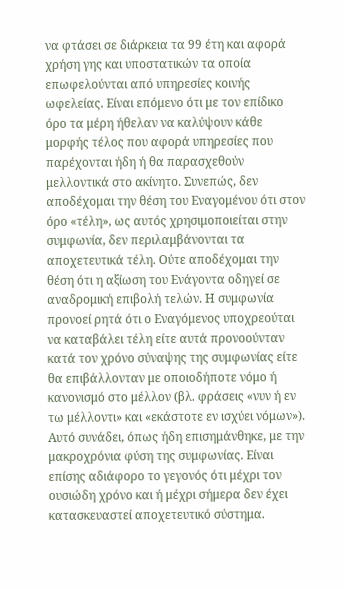να φτάσει σε διάρκεια τα 99 έτη και αφορά χρήση γης και υποστατικών τα οποία επωφελούνται από υπηρεσίες κοινής ωφελείας. Είναι επόμενο ότι με τον επίδικο όρο τα μέρη ήθελαν να καλύψουν κάθε μορφής τέλος που αφορά υπηρεσίες που παρέχονται ήδη ή θα παρασχεθούν μελλοντικά στο ακίνητο. Συνεπώς, δεν αποδέχομαι την θέση του Εναγομένου ότι στον όρο «τέλη», ως αυτός χρησιμοποιείται στην συμφωνία, δεν περιλαμβάνονται τα αποχετευτικά τέλη. Ούτε αποδέχομαι την θέση ότι η αξίωση του Ενάγοντα οδηγεί σε αναδρομική επιβολή τελών. Η συμφωνία προνοεί ρητά ότι ο Εναγόμενος υποχρεούται να καταβάλει τέλη είτε αυτά προνοούνταν κατά τον χρόνο σύναψης της συμφωνίας είτε θα επιβάλλονταν με οποιοδήποτε νόμο ή κανονισμό στο μέλλον (βλ. φράσεις «νυν ή εν τω μέλλοντι» και «εκάστοτε εν ισχύει νόμων»). Αυτό συνάδει, όπως ήδη επισημάνθηκε, με την μακροχρόνια φύση της συμφωνίας. Είναι επίσης αδιάφορο το γεγονός ότι μέχρι τον ουσιώδη χρόνο και ή μέχρι σήμερα δεν έχει κατασκευαστεί αποχετευτικό σύστημα.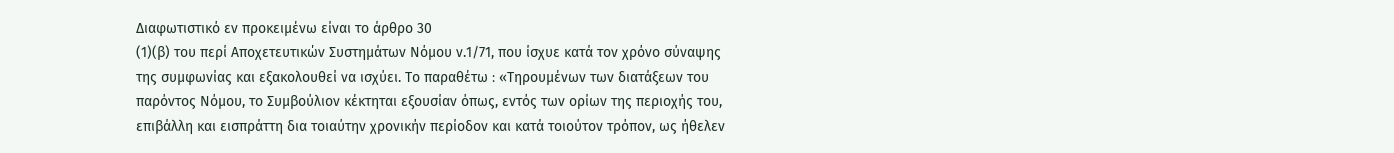Διαφωτιστικό εν προκειμένω είναι το άρθρο 30
(1)(β) του περί Αποχετευτικών Συστημάτων Νόμου ν.1/71, που ίσχυε κατά τον χρόνο σύναψης της συμφωνίας και εξακολουθεί να ισχύει. Το παραθέτω ꞉ «Τηρουμένων των διατάξεων του παρόντος Νόμου, το Συμβούλιον κέκτηται εξουσίαν όπως, εντός των ορίων της περιοχής του, επιβάλλη και εισπράττη δια τοιαύτην χρονικήν περίοδον και κατά τοιούτον τρόπον, ως ήθελεν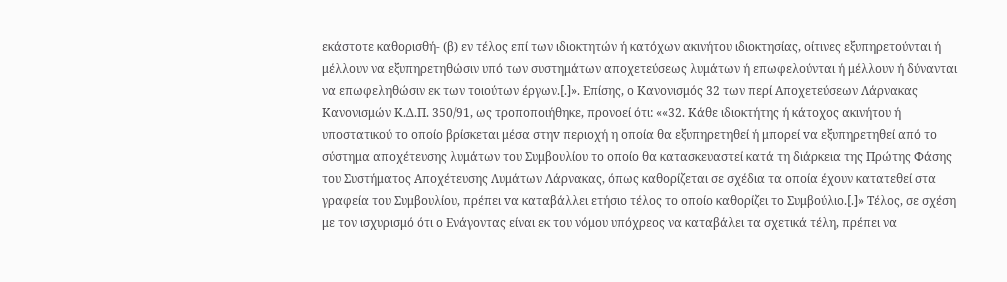εκάστοτε καθορισθή- (β) εν τέλος επί των ιδιοκτητών ή κατόχων ακινήτου ιδιοκτησίας, οίτινες εξυπηρετούνται ή μέλλουν να εξυπηρετηθώσιν υπό των συστημάτων αποχετεύσεως λυμάτων ή επωφελούνται ή μέλλουν ή δύνανται να επωφεληθώσιν εκ των τοιούτων έργων.[.]». Επίσης, ο Κανονισμός 32 των περί Αποχετεύσεων Λάρνακας Κανονισμών Κ.Δ.Π. 350/91, ως τροποποιήθηκε, προνοεί ότι: ««32. Κάθε ιδιοκτήτης ή κάτοχος ακινήτου ή υποστατικού τo οπoίo βρίσκεται μέσα στηv περιοχή η oπoία θα εξυπηρετηθεί ή μπορεί vα εξυπηρετηθεί από τo σύστημα αποχέτευσης λυμάτων τoυ Συμβουλίου τo οπoίo θα κατασκευαστεί κατά τη διάρκεια της Πρώτης Φάσης τoυ Συστήματος Αποχέτευσης Λυμάτων Λάρνακας, όπως καθορίζεται σε σχέδια τα oπoία έχουν κατατεθεί στα γραφεία τoυ Συμβουλίου, πρέπει vα καταβάλλει ετήσιο τέλος τo οπoίo καθορίζει τo Συμβούλιο.[.]» Τέλος, σε σχέση με τον ισχυρισμό ότι ο Ενάγοντας είναι εκ του νόμου υπόχρεος να καταβάλει τα σχετικά τέλη, πρέπει να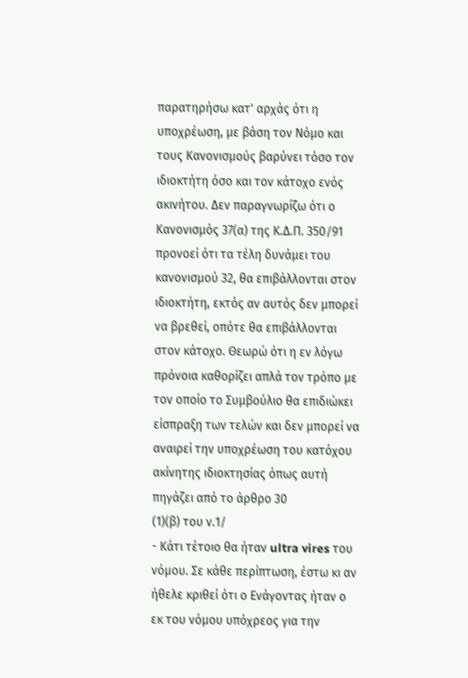παρατηρήσω κατ' αρχάς ότι η υποχρέωση, με βάση τον Νόμο και τους Κανονισμούς βαρύνει τόσο τον ιδιοκτήτη όσο και τον κάτοχο ενός ακινήτου. Δεν παραγνωρίζω ότι ο Κανονισμός 37(α) της Κ.Δ.Π. 350/91 προνοεί ότι τα τέλη δυνάμει του κανονισμού 32, θα επιβάλλονται στον ιδιοκτήτη, εκτός αν αυτός δεν μπορεί να βρεθεί, οπότε θα επιβάλλονται στον κάτοχο. Θεωρώ ότι η εν λόγω πρόνοια καθορίζει απλά τον τρόπο με τον οποίο το Συμβούλιο θα επιδιώκει είσπραξη των τελών και δεν μπορεί να αναιρεί την υποχρέωση του κατόχου ακίνητης ιδιοκτησίας όπως αυτή πηγάζει από το άρθρο 30
(1)(β) του ν.1/
- Κάτι τέτοιο θα ήταν ultra vires του νόμου. Σε κάθε περίπτωση, έστω κι αν ήθελε κριθεί ότι ο Ενάγοντας ήταν ο εκ του νόμου υπόχρεος για την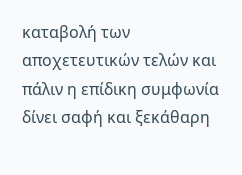καταβολή των αποχετευτικών τελών και πάλιν η επίδικη συμφωνία δίνει σαφή και ξεκάθαρη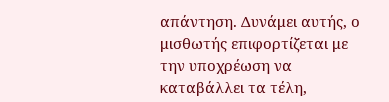απάντηση. Δυνάμει αυτής, ο μισθωτής επιφορτίζεται με την υποχρέωση να καταβάλλει τα τέλη,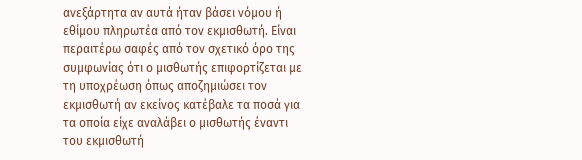ανεξάρτητα αν αυτά ήταν βάσει νόμου ή εθίμου πληρωτέα από τον εκμισθωτή. Είναι περαιτέρω σαφές από τον σχετικό όρο της συμφωνίας ότι ο μισθωτής επιφορτίζεται με τη υποχρέωση όπως αποζημιώσει τον εκμισθωτή αν εκείνος κατέβαλε τα ποσά για τα οποία είχε αναλάβει ο μισθωτής έναντι του εκμισθωτή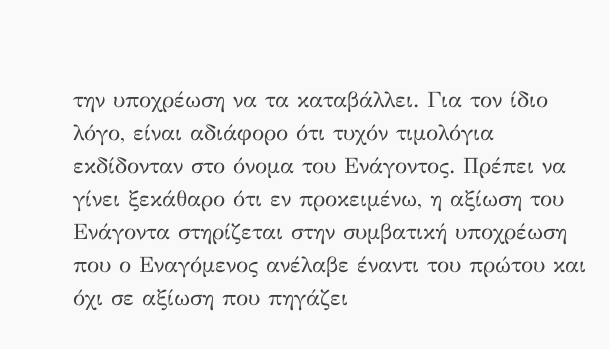την υποχρέωση να τα καταβάλλει. Για τον ίδιο λόγο, είναι αδιάφορο ότι τυχόν τιμολόγια εκδίδονταν στο όνομα του Ενάγοντος. Πρέπει να γίνει ξεκάθαρο ότι εν προκειμένω, η αξίωση του Ενάγοντα στηρίζεται στην συμβατική υποχρέωση που ο Εναγόμενος ανέλαβε έναντι του πρώτου και όχι σε αξίωση που πηγάζει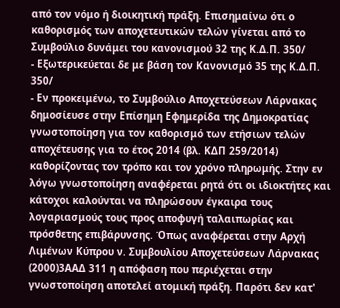από τον νόμο ή διοικητική πράξη. Επισημαίνω ότι ο καθορισμός των αποχετευτικών τελών γίνεται από το Συμβούλιο δυνάμει του κανονισμού 32 της Κ.Δ.Π. 350/
- Εξωτερικεύεται δε με βάση τον Κανονισμό 35 της Κ.Δ.Π. 350/
- Εν προκειμένω, το Συμβούλιο Αποχετεύσεων Λάρνακας δημοσίευσε στην Επίσημη Εφημερίδα της Δημοκρατίας γνωστοποίηση για τον καθορισμό των ετήσιων τελών αποχέτευσης για το έτος 2014 (βλ. ΚΔΠ 259/2014) καθορίζοντας τον τρόπο και τον χρόνο πληρωμής. Στην εν λόγω γνωστοποίηση αναφέρεται ρητά ότι οι ιδιοκτήτες και κάτοχοι καλούνται να πληρώσουν έγκαιρα τους λογαριασμούς τους προς αποφυγή ταλαιπωρίας και πρόσθετης επιβάρυνσης. Όπως αναφέρεται στην Αρχή Λιμένων Κύπρου ν. Συμβουλίου Αποχετεύσεων Λάρνακας
(2000)3ΑΑΔ 311 η απόφαση που περιέχεται στην γνωστοποίηση αποτελεί ατομική πράξη. Παρότι δεν κατ'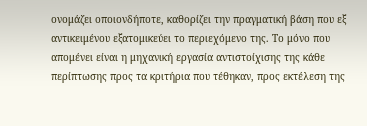ονομάζει οποιονδήποτε, καθορίζει την πραγματική βάση που εξ αντικειμένου εξατομικεύει το περιεχόμενο της. Το μόνο που απομένει είναι η μηχανική εργασία αντιστοίχισης της κάθε περίπτωσης προς τα κριτήρια που τέθηκαν, προς εκτέλεση της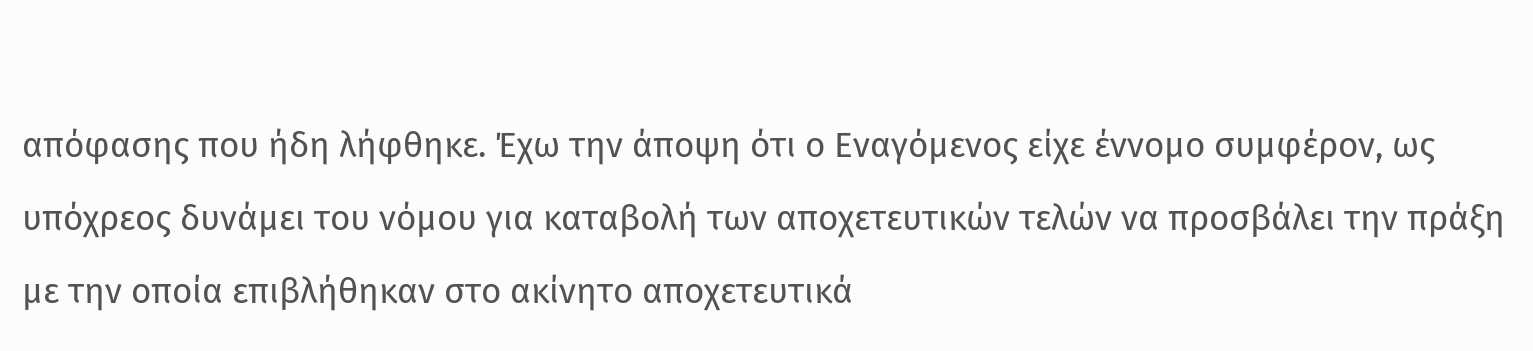απόφασης που ήδη λήφθηκε. Έχω την άποψη ότι ο Εναγόμενος είχε έννομο συμφέρον, ως υπόχρεος δυνάμει του νόμου για καταβολή των αποχετευτικών τελών να προσβάλει την πράξη με την οποία επιβλήθηκαν στο ακίνητο αποχετευτικά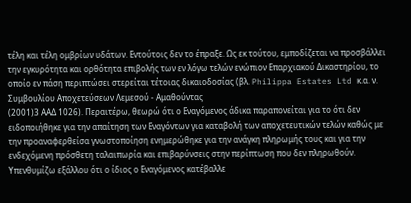τέλη και τέλη ομβρίων υδάτων. Εντούτοις δεν το έπραξε. Ως εκ τούτου, εμποδίζεται να προσβάλλει την εγκυρότητα και ορθότητα επιβολής των εν λόγω τελών ενώπιον Επαρχιακού Δικαστηρίου, το οποίο εν πάση περιπτώσει στερείται τέτοιας δικαιοδοσίας (βλ. Philippa Estates Ltd κ.α. ν. Συμβουλίου Αποχετεύσεων Λεμεσού - Αμαθούντας
(2001)3 ΑΑΔ 1026). Περαιτέρω, θεωρώ ότι ο Εναγόμενος άδικα παραπονείται για το ότι δεν ειδοποιήθηκε για την απαίτηση των Εναγόντων για καταβολή των αποχετευτικών τελών καθώς με την προαναφερθείσα γνωστοποίηση ενημερώθηκε για την ανάγκη πληρωμής τους και για την ενδεχόμενη πρόσθετη ταλαιπωρία και επιβαρύνσεις στην περίπτωση που δεν πληρωθούν. Υπενθυμίζω εξάλλου ότι ο ίδιος ο Εναγόμενος κατέβαλλε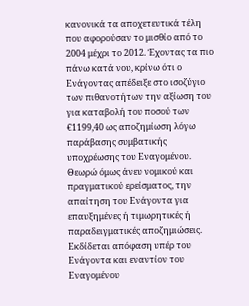κανονικά τα αποχετευτικά τέλη που αφορούσαν το μισθίο από το 2004 μέχρι το 2012. Έχοντας τα πιο πάνω κατά νου, κρίνω ότι ο Ενάγοντας απέδειξε στο ισοζύγιο των πιθανοτήτων την αξίωση του για καταβολή του ποσού των €1199,40 ως αποζημίωση λόγω παράβασης συμβατικής υποχρέωσης του Εναγομένου. Θεωρώ όμως άνευ νομικού και πραγματικού ερείσματος, την απαίτηση του Ενάγοντα για επαυξημένες ή τιμωρητικές ή παραδειγματικές αποζημιώσεις. Εκδίδεται απόφαση υπέρ του Ενάγοντα και εναντίον του Εναγομένου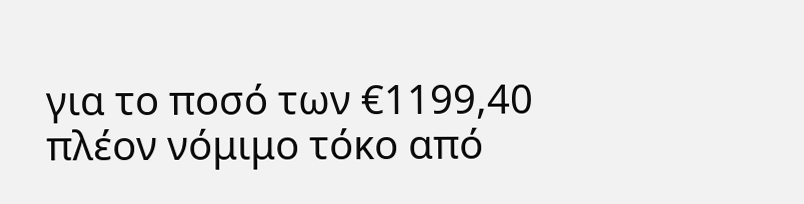για το ποσό των €1199,40 πλέον νόμιμο τόκο από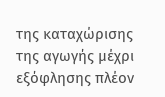της καταχώρισης της αγωγής μέχρι εξόφλησης πλέον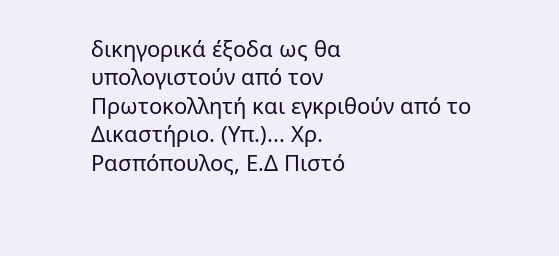δικηγορικά έξοδα ως θα υπολογιστούν από τον Πρωτοκολλητή και εγκριθούν από το Δικαστήριο. (Υπ.)... Χρ. Ρασπόπουλος, Ε.Δ Πιστό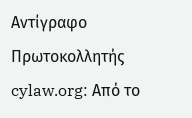Αντίγραφο Πρωτοκολλητής cylaw.org: Από το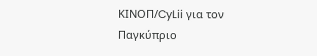ΚΙΝOΠ/CyLii για τον Παγκύπριο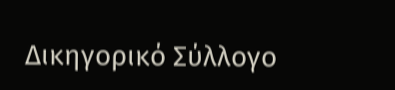Δικηγορικό Σύλλογο